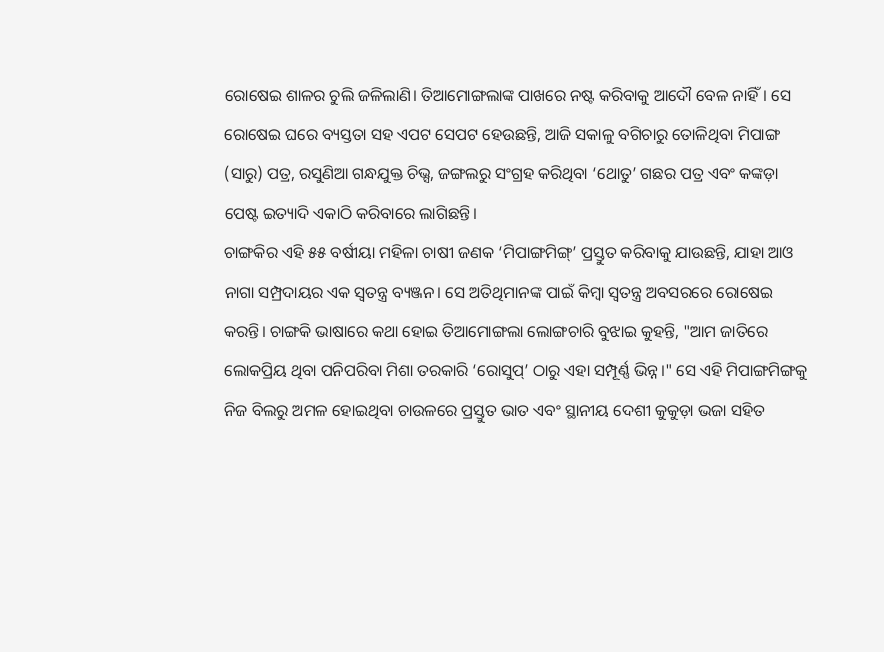ରୋଷେଇ ଶାଳର ଚୁଲି ଜଳିଲାଣି। ତିଆମୋଙ୍ଗଲାଙ୍କ ପାଖରେ ନଷ୍ଟ କରିବାକୁ ଆଦୌ ବେଳ ନାହିଁ। ସେ ରୋଷେଇ ଘରେ ବ୍ୟସ୍ତତା ସହ ଏପଟ ସେପଟ ହେଉଛନ୍ତି, ଆଜି ସକାଳୁ ବଗିଚାରୁ ତୋଳିଥିବା ମିପାଙ୍ଗ (ସାରୁ) ପତ୍ର, ରସୁଣିଆ ଗନ୍ଧଯୁକ୍ତ ଚିଭ୍ସ, ଜଙ୍ଗଲରୁ ସଂଗ୍ରହ କରିଥିବା ‘ଥୋତୁ’ ଗଛର ପତ୍ର ଏବଂ କଙ୍କଡ଼ା ପେଷ୍ଟ ଇତ୍ୟାଦି ଏକାଠି କରିବାରେ ଲାଗିଛନ୍ତି।
ଚାଙ୍ଗକିର ଏହି ୫୫ ବର୍ଷୀୟା ମହିଳା ଚାଷୀ ଜଣକ ‘ମିପାଙ୍ଗମିଙ୍ଗ୍’ ପ୍ରସ୍ତୁତ କରିବାକୁ ଯାଉଛନ୍ତି, ଯାହା ଆଓ ନାଗା ସମ୍ପ୍ରଦାୟର ଏକ ସ୍ୱତନ୍ତ୍ର ବ୍ୟଞ୍ଜନ। ସେ ଅତିଥିମାନଙ୍କ ପାଇଁ କିମ୍ବା ସ୍ୱତନ୍ତ୍ର ଅବସରରେ ରୋଷେଇ କରନ୍ତି। ଚାଙ୍ଗକି ଭାଷାରେ କଥା ହୋଇ ତିଆମୋଙ୍ଗଲା ଲୋଙ୍ଗଚାରି ବୁଝାଇ କୁହନ୍ତି, "ଆମ ଜାତିରେ ଲୋକପ୍ରିୟ ଥିବା ପନିପରିବା ମିଶା ତରକାରି ‘ରୋସୁପ୍’ ଠାରୁ ଏହା ସମ୍ପୂର୍ଣ୍ଣ ଭିନ୍ନ।" ସେ ଏହି ମିପାଙ୍ଗମିଙ୍ଗକୁ ନିଜ ବିଲରୁ ଅମଳ ହୋଇଥିବା ଚାଉଳରେ ପ୍ରସ୍ତୁତ ଭାତ ଏବଂ ସ୍ଥାନୀୟ ଦେଶୀ କୁକୁଡ଼ା ଭଜା ସହିତ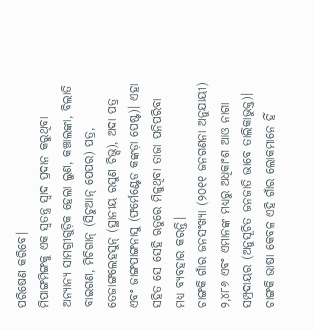ପରିଷେଣ କରିବେ।
ମିପାଙ୍ଗମିଙ୍ଗକୁ ଏକ ସ୍ୱତନ୍ତ୍ର ସ୍ୱାଦ ପ୍ରଦାନ କରୁଥିବା ଅନ୍ୟାନ୍ୟ ସାମଗ୍ରୀଗୁଡ଼ିକ ହେଲା ଲୁଣ, କଞ୍ଚାଲଙ୍କା, ବିଲାତି ବାଇଗଣ, ମିଚିଗାନ୍ (ସିଚୁଆନ୍ ପେପର) ପତ୍ର, ତେଜାଙ୍ଗଲେହସୁନ୍ (ସ୍ଥାନୀୟ ରସୁଣ ଚିଭ୍ସ), ଅଦା ପତ୍ର ଏବଂ ଜାଙ୍ଗପାଙ୍ଗନାସୁ (ଫର୍ମେଣ୍ଟେଡ କଙ୍କଡ଼ା ପେଷ୍ଟ)। ଏହା ସହିତ ସେ ସେହି ଋତୁରେ ମିଳୁଥିବା ତାଜା ପନିପରିବା ମଧ୍ୟ ବ୍ୟବହାର କରନ୍ତି।
ଚାଙ୍ଗକି ଗାଁର ଜନସଂଖ୍ୟା (୨୦୧୧ ଜନଗଣନା ଅନୁଯାୟୀ) ୨,୪୮୬ ଏବଂ ଏମାନଙ୍କ ମଧ୍ୟରୁ ଅଧିକାଂଶ ଆଓ ନାଗା ସମ୍ପ୍ରଦାୟର (ଅନୁସୂଚିତ ଜନଜାତି ଭାବେ ତାଲିକାଭୁକ୍ତ)। ଚାଙ୍ଗକି ଭାଷା କେବଳ ଏହି ଗାଁର ଲୋକମାନେ ହିଁ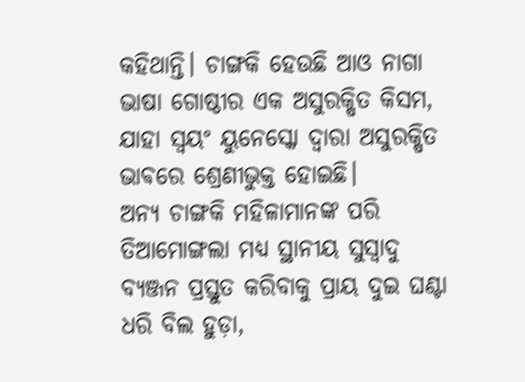କହିଥାନ୍ତି। ଚାଙ୍ଗକି ହେଉଛି ଆଓ ନାଗା ଭାଷା ଗୋଷ୍ଠୀର ଏକ ଅସୁରକ୍ଷିତ କିସମ, ଯାହା ସ୍ଵୟଂ ୟୁନେସ୍କୋ ଦ୍ଵାରା ଅସୁରକ୍ଷିତ ଭାଵରେ ଶ୍ରେଣୀଭୁକ୍ତ ହୋଇଛି।
ଅନ୍ୟ ଚାଙ୍ଗକି ମହିଳାମାନଙ୍କ ପରି ତିଆମୋଙ୍ଗଲା ମଧ୍ୟ ସ୍ଥାନୀୟ ସୁସ୍ୱାଦୁ ବ୍ୟଞ୍ଜନ ପ୍ରସ୍ତୁତ କରିବାକୁ ପ୍ରାୟ ଦୁଇ ଘଣ୍ଟା ଧରି ବିଲ ହୁଡ଼ା,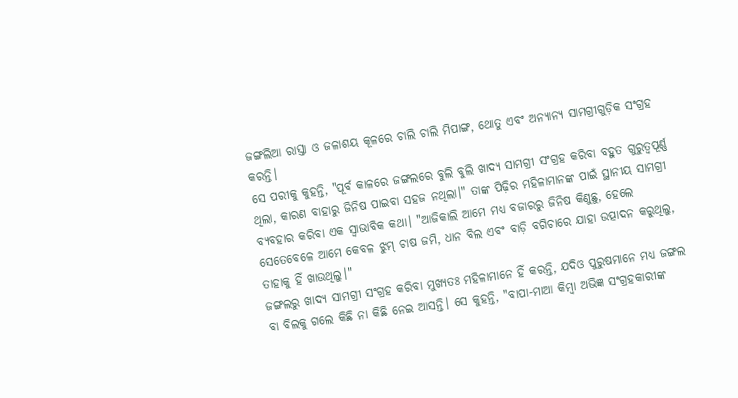ଜଙ୍ଗଲିଆ ରାସ୍ତା ଓ ଜଳାଶୟ କୂଳରେ ଚାଲି ଚାଲି ମିପାଙ୍ଗ, ଥୋତୁ ଏବଂ ଅନ୍ୟାନ୍ୟ ସାମଗ୍ରୀଗୁଡ଼ିକ ସଂଗ୍ରହ କରନ୍ତି।
ସେ ପରୀକୁ କୁହନ୍ତି, "ପୂର୍ବ କାଳରେ ଜଙ୍ଗଲରେ ବୁଲି ବୁଲି ଖାଦ୍ୟ ସାମଗ୍ରୀ ସଂଗ୍ରହ କରିବା ବହୁତ ଗୁରୁତ୍ୱପୂର୍ଣ୍ଣ ଥିଲା, କାରଣ ବାହାରୁ ଜିନିଷ ପାଇବା ସହଜ ନଥିଲା।" ତାଙ୍କ ପିଢ଼ିର ମହିଳାମାନଙ୍କ ପାଇଁ ସ୍ଥାନୀୟ ସାମଗ୍ରୀ ବ୍ୟବହାର କରିବା ଏକ ସ୍ୱାଭାବିକ କଥା। "ଆଜିକାଲି ଆମେ ମଧ୍ୟ ବଜାରରୁ ଜିନିଷ କିଣୁଛୁ, ହେଲେ ସେତେବେଳେ ଆମେ କେବଳ ଝୁମ୍ ଚାଷ ଜମି, ଧାନ ବିଲ ଏବଂ ବାଡ଼ି ବଗିଚାରେ ଯାହା ଉତ୍ପାଦନ କରୁଥିଲୁ, ତାହାକୁ ହିଁ ଖାଉଥିଲୁ।"
ଜଙ୍ଗଲରୁ ଖାଦ୍ୟ ସାମଗ୍ରୀ ସଂଗ୍ରହ କରିବା ମୁଖ୍ୟତଃ ମହିଳାମାନେ ହିଁ କରନ୍ତି, ଯଦିଓ ପୁରୁଷମାନେ ମଧ୍ୟ ଜଙ୍ଗଲ ବା ବିଲକୁ ଗଲେ କିଛି ନା କିଛି ନେଇ ଆସନ୍ତି। ସେ କୁହନ୍ତି, "ବାପା-ମାଆ କିମ୍ବା ଅଭିଜ୍ଞ ସଂଗ୍ରହକାରୀଙ୍କ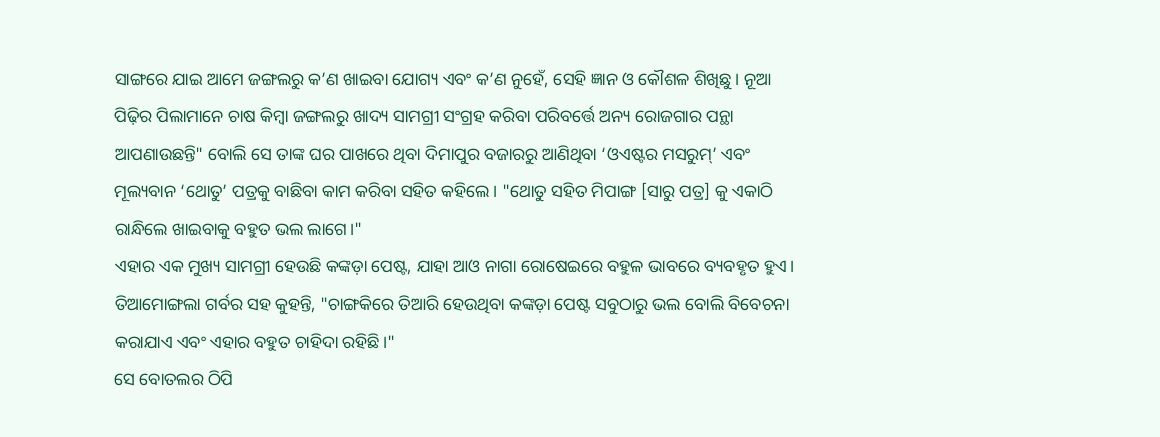ସାଙ୍ଗରେ ଯାଇ ଆମେ ଜଙ୍ଗଲରୁ କ’ଣ ଖାଇବା ଯୋଗ୍ୟ ଏବଂ କ’ଣ ନୁହେଁ, ସେହି ଜ୍ଞାନ ଓ କୌଶଳ ଶିଖିଛୁ। ନୂଆ ପିଢ଼ିର ପିଲାମାନେ ଚାଷ କିମ୍ବା ଜଙ୍ଗଲରୁ ଖାଦ୍ୟ ସାମଗ୍ରୀ ସଂଗ୍ରହ କରିବା ପରିବର୍ତ୍ତେ ଅନ୍ୟ ରୋଜଗାର ପନ୍ଥା ଆପଣାଉଛନ୍ତି" ବୋଲି ସେ ତାଙ୍କ ଘର ପାଖରେ ଥିବା ଦିମାପୁର ବଜାରରୁ ଆଣିଥିବା ‘ଓଏଷ୍ଟର ମସରୁମ୍’ ଏବଂ ମୂଲ୍ୟବାନ ‘ଥୋତୁ’ ପତ୍ରକୁ ବାଛିବା କାମ କରିବା ସହିତ କହିଲେ। "ଥୋତୁ ସହିତ ମିପାଙ୍ଗ [ସାରୁ ପତ୍ର] କୁ ଏକାଠି ରାନ୍ଧିଲେ ଖାଇବାକୁ ବହୁତ ଭଲ ଲାଗେ।"
ଏହାର ଏକ ମୁଖ୍ୟ ସାମଗ୍ରୀ ହେଉଛି କଙ୍କଡ଼ା ପେଷ୍ଟ, ଯାହା ଆଓ ନାଗା ରୋଷେଇରେ ବହୁଳ ଭାବରେ ବ୍ୟବହୃତ ହୁଏ। ତିଆମୋଙ୍ଗଲା ଗର୍ବର ସହ କୁହନ୍ତି, "ଚାଙ୍ଗକିରେ ତିଆରି ହେଉଥିବା କଙ୍କଡ଼ା ପେଷ୍ଟ ସବୁଠାରୁ ଭଲ ବୋଲି ବିବେଚନା କରାଯାଏ ଏବଂ ଏହାର ବହୁତ ଚାହିଦା ରହିଛି।"
ସେ ବୋତଲର ଠିପି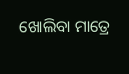ଖୋଲିବା ମାତ୍ରେ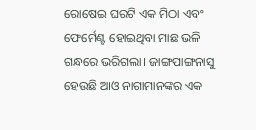ରୋଷେଇ ଘରଟି ଏକ ମିଠା ଏବଂ ଫେର୍ମେଣ୍ଟ ହୋଇଥିବା ମାଛ ଭଳି ଗନ୍ଧରେ ଭରିଗଲା। ଜାଙ୍ଗପାଙ୍ଗନାସୁ ହେଉଛି ଆଓ ନାଗାମାନଙ୍କର ଏକ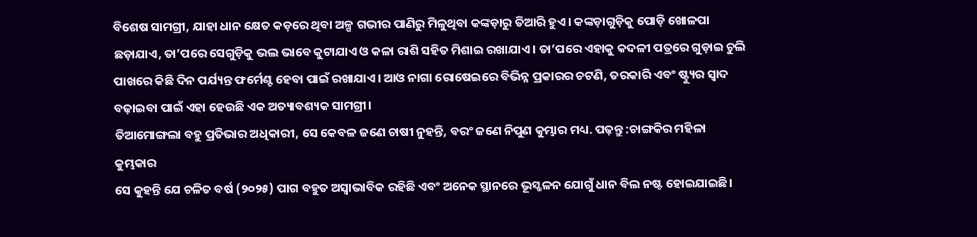ବିଶେଷ ସାମଗ୍ରୀ, ଯାହା ଧାନ କ୍ଷେତ କଡ଼ରେ ଥିବା ଅଳ୍ପ ଗଭୀର ପାଣିରୁ ମିଳୁଥିବା କଙ୍କଡ଼ାରୁ ତିଆରି ହୁଏ। କଙ୍କଡ଼ାଗୁଡ଼ିକୁ ପୋଡ଼ି ଖୋଳପା ଛଡ଼ାଯାଏ, ତା’ପରେ ସେଗୁଡ଼ିକୁ ଭଲ ଭାବେ କୁଟାଯାଏ ଓ କଳା ରାଶି ସହିତ ମିଶାଇ ରଖାଯାଏ । ତା’ପରେ ଏହାକୁ କଦଳୀ ପତ୍ରରେ ଗୁଡ଼ାଇ ଚୁଲି ପାଖରେ କିଛି ଦିନ ପର୍ଯ୍ୟନ୍ତ ଫର୍ମେଣ୍ଟ ହେବା ପାଇଁ ରଖାଯାଏ। ଆଓ ନାଗା ରୋଷେଇରେ ବିଭିନ୍ନ ପ୍ରକାରର ଚଟଣି, ତରକାରି ଏବଂ ଷ୍ଟ୍ୟୁର ସ୍ୱାଦ ବଢ଼ାଇବା ପାଇଁ ଏହା ହେଉଛି ଏକ ଅତ୍ୟାବଶ୍ୟକ ସାମଗ୍ରୀ।
ତିଆମୋଙ୍ଗଲା ବହୁ ପ୍ରତିଭାର ଅଧିକାରୀ, ସେ କେବଳ ଜଣେ ଚାଷୀ ନୁହନ୍ତି, ବରଂ ଜଣେ ନିପୁଣ କୁମ୍ଭାର ମଧ୍ୟ. ପଢ଼ନ୍ତୁ :ଚାଙ୍ଗକିର ମହିଳା କୁମ୍ଭକାର
ସେ କୁହନ୍ତି ଯେ ଚଳିତ ବର୍ଷ (୨୦୨୫) ପାଗ ବହୁତ ଅସ୍ୱାଭାବିକ ରହିଛି ଏବଂ ଅନେକ ସ୍ଥାନରେ ଭୂସ୍ଖଳନ ଯୋଗୁଁ ଧାନ ବିଲ ନଷ୍ଟ ହୋଇଯାଇଛି।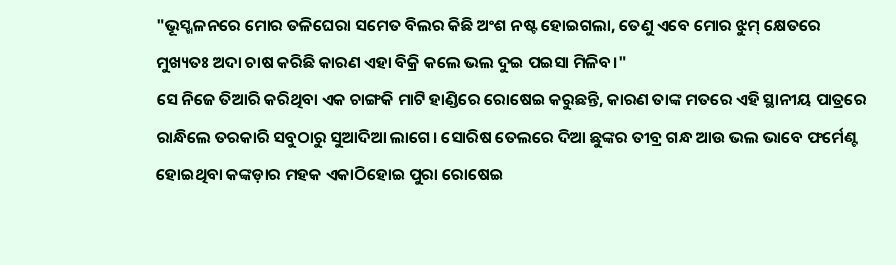"ଭୂସ୍ଖଳନରେ ମୋର ତଳିଘେରା ସମେତ ବିଲର କିଛି ଅଂଶ ନଷ୍ଟ ହୋଇଗଲା, ତେଣୁ ଏବେ ମୋର ଝୁମ୍ କ୍ଷେତରେ ମୁଖ୍ୟତଃ ଅଦା ଚାଷ କରିଛି କାରଣ ଏହା ବିକ୍ରି କଲେ ଭଲ ଦୁଇ ପଇସା ମିଳିବ।"
ସେ ନିଜେ ତିଆରି କରିଥିବା ଏକ ଚାଙ୍ଗକି ମାଟି ହାଣ୍ଡିରେ ରୋଷେଇ କରୁଛନ୍ତି, କାରଣ ତାଙ୍କ ମତରେ ଏହି ସ୍ଥାନୀୟ ପାତ୍ରରେ ରାନ୍ଧିଲେ ତରକାରି ସବୁଠାରୁ ସୁଆଦିଆ ଲାଗେ। ସୋରିଷ ତେଲରେ ଦିଆ ଛୁଙ୍କର ତୀବ୍ର ଗନ୍ଧ ଆଉ ଭଲ ଭାବେ ଫର୍ମେଣ୍ଟ ହୋଇଥିବା କଙ୍କଡ଼ାର ମହକ ଏକାଠିହୋଇ ପୁରା ରୋଷେଇ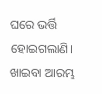ଘରେ ଭର୍ତ୍ତି ହୋଇଗଲାଣି। ଖାଇବା ଆରମ୍ଭ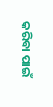କରିବା ପାଇଁ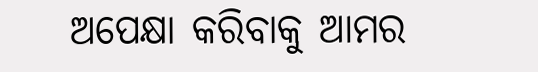ଅପେକ୍ଷା କରିବାକୁ ଆମର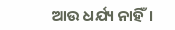ଆଉ ଧର୍ଯ୍ୟ ନାହିଁ।